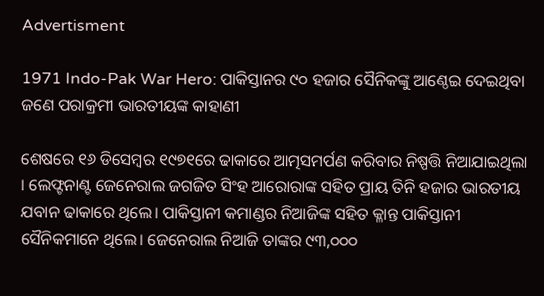Advertisment

1971 Indo-Pak War Hero: ପାକିସ୍ତାନର ୯୦ ହଜାର ସୈନିକଙ୍କୁ ଆଣ୍ଠେଇ ଦେଇଥିବା ଜଣେ ପରାକ୍ରମୀ ଭାରତୀୟଙ୍କ କାହାଣୀ

ଶେଷରେ ୧୬ ଡିସେମ୍ବର ୧୯୭୧ରେ ଢାକାରେ ଆତ୍ମସମର୍ପଣ କରିବାର ନିଷ୍ପତ୍ତି ନିଆଯାଇଥିଲା । ଲେଫ୍ଟନାଣ୍ଟ ଜେନେରାଲ ଜଗଜିତ ସିଂହ ଆରୋରାଙ୍କ ସହିତ ପ୍ରାୟ ତିନି ହଜାର ଭାରତୀୟ ଯବାନ ଢାକାରେ ଥିଲେ। ପାକିସ୍ତାନୀ କମାଣ୍ଡର ନିଆଜିଙ୍କ ସହିତ କ୍ଳାନ୍ତ ପାକିସ୍ତାନୀ ସୈନିକମାନେ ଥିଲେ। ଜେନେରାଲ ନିଆଜି ତାଙ୍କର ୯୩,୦୦୦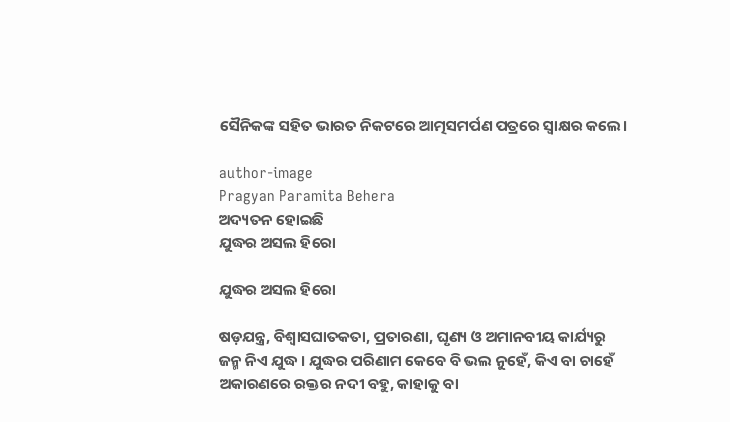ସୈନିକଙ୍କ ସହିତ ଭାରତ ନିକଟରେ ଆତ୍ମସମର୍ପଣ ପତ୍ରରେ ସ୍ୱାକ୍ଷର କଲେ।

author-image
Pragyan Paramita Behera
ଅଦ୍ୟତନ ହୋଇଛି
ଯୁଦ୍ଧର ଅସଲ ହିରୋ

ଯୁଦ୍ଧର ଅସଲ ହିରୋ

ଷଡ଼ଯନ୍ତ୍ର, ବିଶ୍ୱାସଘାତକତା, ପ୍ରତାରଣା, ଘୃଣ୍ୟ ଓ ଅମାନବୀୟ କାର୍ଯ୍ୟରୁ ଜନ୍ମ ନିଏ ଯୁଦ୍ଧ । ଯୁଦ୍ଧର ପରିଣାମ କେବେ ବି ଭଲ ନୁହେଁ, କିଏ ବା ଚାହେଁ ଅକାରଣରେ ରକ୍ତର ନଦୀ ବହୁ, କାହାକୁ ବା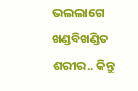ଭଲଲାଗେ ଖଣ୍ଡବିଖଣ୍ଡିତ ଶରୀର.. କିନ୍ତୁ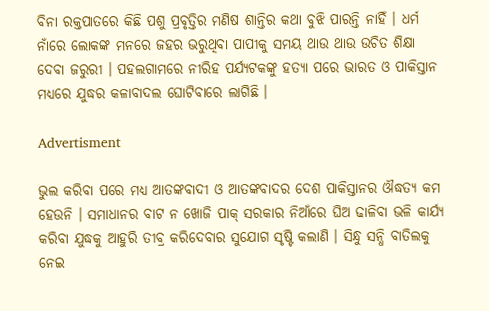ବିନା ରକ୍ତପାତରେ କିଛି ପଶୁ ପ୍ରବୃତ୍ତିର ମଣିଷ ଶାନ୍ତିର କଥା ବୁଝି ପାରନ୍ତି ନାହିଁ । ଧର୍ମ ନାଁରେ ଲୋକଙ୍କ ମନରେ ଜହର ଭରୁଥିବା ପାପୀକୁ ସମୟ ଥାଉ ଥାଉ ଉଚିତ ଶିକ୍ଷା ଦେବା ଜରୁରୀ । ପହଲଗାମରେ ନୀରିହ ପର୍ଯ୍ୟଟକଙ୍କୁ ହତ୍ୟା ପରେ ଭାରତ ଓ ପାକିସ୍ତାନ ମଧ୍ୟରେ ଯୁଦ୍ଧର କଳାବାଦଲ ଘୋଟିବାରେ ଲାଗିଛି ।

Advertisment

ଭୁଲ କରିବା ପରେ ମଧ୍ୟ ଆତଙ୍କବାଦୀ ଓ ଆତଙ୍କବାଦର ଦେଶ ପାକିସ୍ତାନର ଔଦ୍ଧତ୍ୟ କମ ହେଉନି । ସମାଧାନର ବାଟ ନ ଖୋଜି ପାକ୍ ସରକାର ନିଆଁରେ ଘିଅ ଢାଳିବା ଭଳି କାର୍ଯ୍ୟ କରିବା ଯୁଦ୍ଧକୁ ଆହୁରି ତୀବ୍ର କରିଦେବାର ସୁଯୋଗ ସୃଷ୍ଟି କଲାଣି । ସିନ୍ଧୁ ସନ୍ଧି ବାତିଲକୁ ନେଇ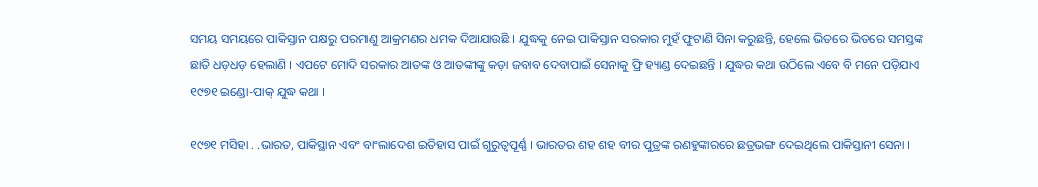ସମୟ ସମୟରେ ପାକିସ୍ତାନ ପକ୍ଷରୁ ପରମାଣୁ ଆକ୍ରମଣର ଧମକ ଦିଆଯାଉଛି । ଯୁଦ୍ଧକୁ ନେଇ ପାକିସ୍ତାନ ସରକାର ମୁହଁ ଫୁଟାଣି ସିନା କରୁଛନ୍ତି, ହେଲେ ଭିତରେ ଭିତରେ ସମସ୍ତଙ୍କ ଛାତି ଧଡ଼ଧଡ଼ ହେଲାଣି । ଏପଟେ ମୋଦି ସରକାର ଆତଙ୍କ ଓ ଆତଙ୍କୀଙ୍କୁ କଡ଼ା ଜବାବ ଦେବାପାଇଁ ସେନାକୁ ଫ୍ରି ହ୍ୟାଣ୍ଡ ଦେଇଛନ୍ତି । ଯୁଦ୍ଧର କଥା ଉଠିଲେ ଏବେ ବି ମନେ ପଡ଼ିଯାଏ ୧୯୭୧ ଇଣ୍ଡୋ-ପାକ୍ ଯୁଦ୍ଧ କଥା ।

୧୯୭୧ ମସିହା . .ଭାରତ, ପାକିସ୍ଥାନ ଏବଂ ବାଂଲାଦେଶ ଇତିହାସ ପାଇଁ ଗୁରୁତ୍ୱପୂର୍ଣ୍ଣ । ଭାରତର ଶହ ଶହ ବୀର ପୁତ୍ରଙ୍କ ରଣହୁଙ୍କାରରେ ଛତ୍ରଭଙ୍ଗ ଦେଇଥିଲେ ପାକିସ୍ତାନୀ ସେନା ।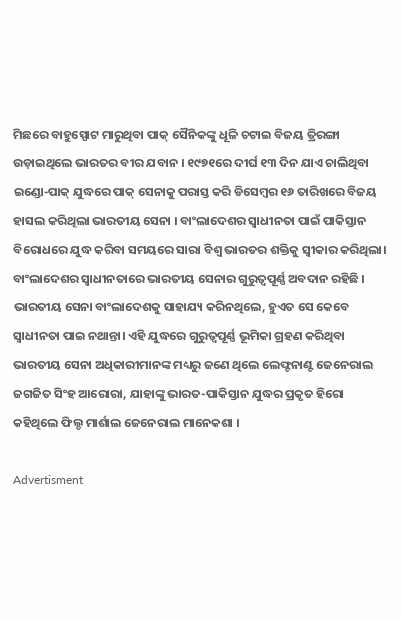ମିଛରେ ବାହୁସ୍ପୋଟ ମାରୁଥିବା ପାକ୍ ସୈନିକଙ୍କୁ ଧୂଳି ଚଟାଇ ବିଜୟ ତ୍ରିରଙ୍ଗା ଉଡ଼ାଇଥିଲେ ଭାରତର ବୀର ଯବାନ । ୧୯୭୧ରେ ଦୀର୍ଘ ୧୩ ଦିନ ଯାଏ ଚାଲିଥିବା ଇଣ୍ଡୋ-ପାକ୍ ଯୁଦ୍ଧରେ ପାକ୍ ସେନାକୁ ପରାସ୍ତ କରି ଡିସେମ୍ବର ୧୬ ତାରିଖରେ ବିଜୟ ହାସଲ କରିଥିଲା ଭାରତୀୟ ସେନା । ବାଂଲାଦେଶର ସ୍ୱାଧୀନତା ପାଇଁ ପାକିସ୍ତାନ ବିରୋଧରେ ଯୁଦ୍ଧ କରିବା ସମୟରେ ସାରା ବିଶ୍ୱ ଭାରତର ଶକ୍ତିକୁ ସ୍ୱୀକାର କରିଥିଲା। ବାଂଲାଦେଶର ସ୍ୱାଧୀନତାରେ ଭାରତୀୟ ସେନାର ଗୁରୁତ୍ୱପୂର୍ଣ୍ଣ ଅବଦାନ ରହିଛି । ଭାରତୀୟ ସେନା ବାଂଲାଦେଶକୁ ସାହାଯ୍ୟ କରିନଥିଲେ, ହୁଏତ ସେ କେବେ ସ୍ୱାଧୀନତା ପାଇ ନଥାନ୍ତା। ଏହି ଯୁଦ୍ଧରେ ଗୁରୁତ୍ୱପୂର୍ଣ୍ଣ ଭୂମିକା ଗ୍ରହଣ କରିଥିବା ଭାରତୀୟ ସେନା ଅଧିକାରୀମାନଙ୍କ ମଧ୍ୟରୁ ଜଣେ ଥିଲେ ଲେଫ୍ଟନାଣ୍ଟ ଜେନେରାଲ ଜଗଜିତ ସିଂହ ଆରୋରା, ଯାହାଙ୍କୁ ଭାରତ-ପାକିସ୍ତାନ ଯୁଦ୍ଧର ପ୍ରକୃତ ହିରୋ କହିଥିଲେ ଫିଲ୍ଡ ମାର୍ଶାଲ ଜେନେରାଲ ମାନେକଶା ।

Advertisment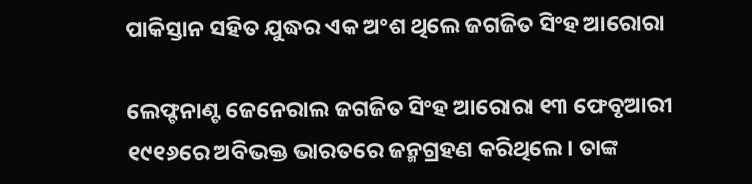ପାକିସ୍ତାନ ସହିତ ଯୁଦ୍ଧର ଏକ ଅଂଶ ଥିଲେ ଜଗଜିତ ସିଂହ ଆରୋରା

ଲେଫ୍ଟନାଣ୍ଟ ଜେନେରାଲ ଜଗଜିତ ସିଂହ ଆରୋରା ୧୩ ଫେବୃଆରୀ ୧୯୧୬ରେ ଅବିଭକ୍ତ ଭାରତରେ ଜନ୍ମଗ୍ରହଣ କରିଥିଲେ। ତାଙ୍କ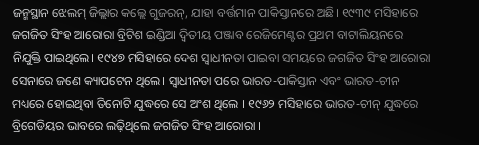ଜନ୍ମସ୍ଥାନ ଝେଲମ୍ ଜିଲ୍ଲାର କଲ୍ଲେ ଗୁଜରନ୍, ଯାହା ବର୍ତ୍ତମାନ ପାକିସ୍ତାନରେ ଅଛି। ୧୯୩୯ ମସିହାରେ ଜଗଜିତ ସିଂହ ଆରୋରା ବ୍ରିଟିଶ ଇଣ୍ଡିଆ ଦ୍ୱିତୀୟ ପଞ୍ଜାବ ରେଜିମେଣ୍ଟର ପ୍ରଥମ ବାଟାଲିୟନରେ ନିଯୁକ୍ତି ପାଇଥିଲେ। ୧୯୪୭ ମସିହାରେ ଦେଶ ସ୍ୱାଧୀନତା ପାଇବା ସମୟରେ ଜଗଜିତ ସିଂହ ଆରୋରା ସେନାରେ ଜଣେ କ୍ୟାପଟେନ ଥିଲେ। ସ୍ୱାଧୀନତା ପରେ ଭାରତ-ପାକିସ୍ତାନ ଏବଂ ଭାରତ-ଚୀନ ମଧ୍ୟରେ ହୋଇଥିବା ତିନୋଟି ଯୁଦ୍ଧରେ ସେ ଅଂଶ ଥିଲେ । ୧୯୬୨ ମସିହାରେ ଭାରତ-ଚୀନ୍ ଯୁଦ୍ଧରେ ବ୍ରିଗେଡିୟର ଭାବରେ ଲଢ଼ିଥିଲେ ଜଗଜିତ ସିଂହ ଆରୋରା ।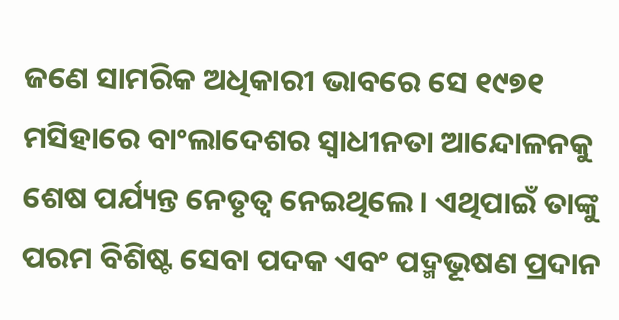ଜଣେ ସାମରିକ ଅଧିକାରୀ ଭାବରେ ସେ ୧୯୭୧ ମସିହାରେ ବାଂଲାଦେଶର ସ୍ୱାଧୀନତା ଆନ୍ଦୋଳନକୁ ଶେଷ ପର୍ଯ୍ୟନ୍ତ ନେତୃତ୍ୱ ନେଇଥିଲେ । ଏଥିପାଇଁ ତାଙ୍କୁ ପରମ ବିଶିଷ୍ଟ ସେବା ପଦକ ଏବଂ ପଦ୍ମଭୂଷଣ ପ୍ରଦାନ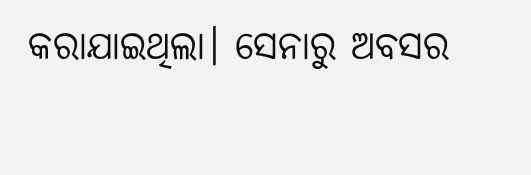କରାଯାଇଥିଲା। ସେନାରୁ ଅବସର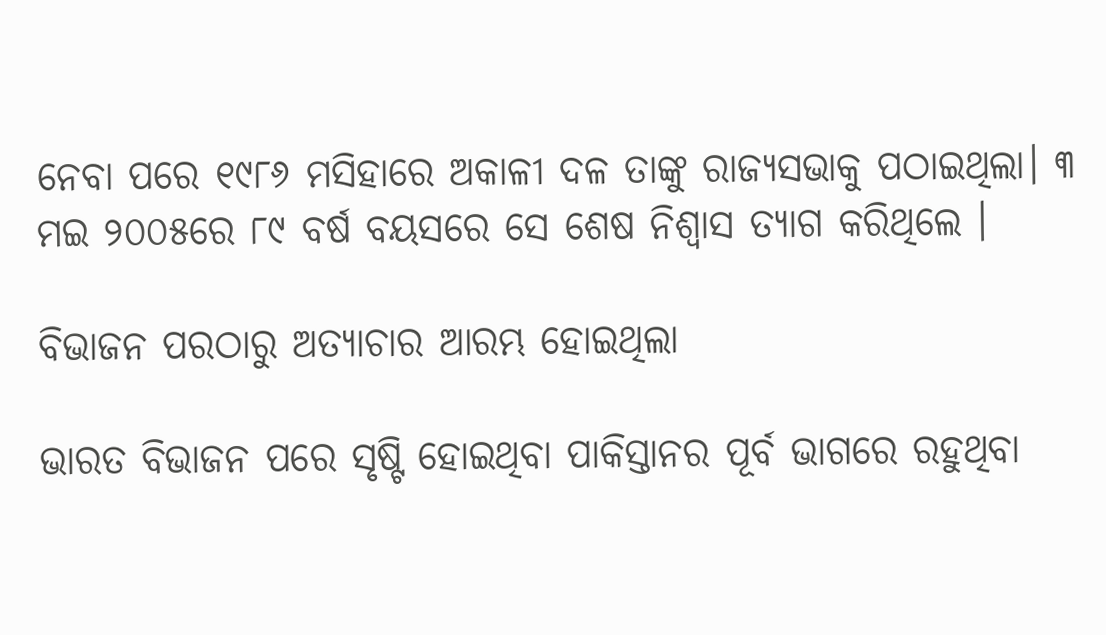ନେବା ପରେ ୧୯୮୬ ମସିହାରେ ଅକାଳୀ ଦଳ ତାଙ୍କୁ ରାଜ୍ୟସଭାକୁ ପଠାଇଥିଲା। ୩ ମଇ ୨୦୦୫ରେ ୮୯ ବର୍ଷ ବୟସରେ ସେ ଶେଷ ନିଶ୍ୱାସ ତ୍ୟାଗ କରିଥିଲେ ।

ବିଭାଜନ ପରଠାରୁ ଅତ୍ୟାଚାର ଆରମ୍ଭ ହୋଇଥିଲା

ଭାରତ ବିଭାଜନ ପରେ ସୃଷ୍ଟି ହୋଇଥିବା ପାକିସ୍ତାନର ପୂର୍ବ ଭାଗରେ ରହୁଥିବା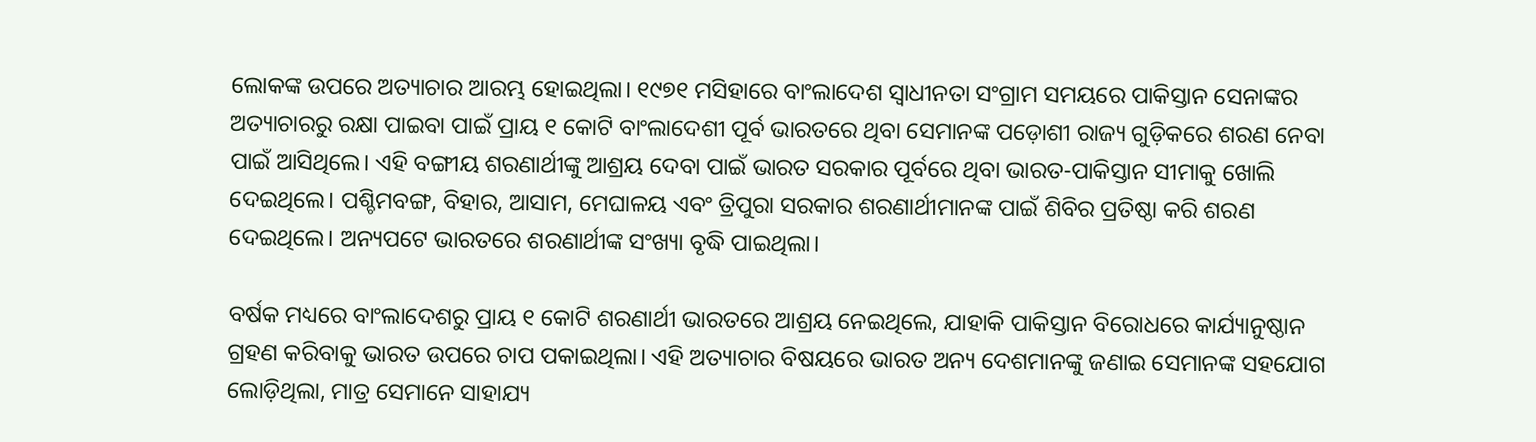ଲୋକଙ୍କ ଉପରେ ଅତ୍ୟାଚାର ଆରମ୍ଭ ହୋଇଥିଲା। ୧୯୭୧ ମସିହାରେ ବାଂଲାଦେଶ ସ୍ୱାଧୀନତା ସଂଗ୍ରାମ ସମୟରେ ପାକିସ୍ତାନ ସେନାଙ୍କର ଅତ୍ୟାଚାରରୁ ରକ୍ଷା ପାଇବା ପାଇଁ ପ୍ରାୟ ୧ କୋଟି ବାଂଲାଦେଶୀ ପୂର୍ବ ଭାରତରେ ଥିବା ସେମାନଙ୍କ ପଡ଼ୋଶୀ ରାଜ୍ୟ ଗୁଡ଼ିକରେ ଶରଣ ନେବା ପାଇଁ ଆସିଥିଲେ। ଏହି ବଙ୍ଗୀୟ ଶରଣାର୍ଥୀଙ୍କୁ ଆଶ୍ରୟ ଦେବା ପାଇଁ ଭାରତ ସରକାର ପୂର୍ବରେ ଥିବା ଭାରତ-ପାକିସ୍ତାନ ସୀମାକୁ ଖୋଲି ଦେଇଥିଲେ। ପଶ୍ଚିମବଙ୍ଗ, ବିହାର, ଆସାମ, ମେଘାଳୟ ଏବଂ ତ୍ରିପୁରା ସରକାର ଶରଣାର୍ଥୀମାନଙ୍କ ପାଇଁ ଶିବିର ପ୍ରତିଷ୍ଠା କରି ଶରଣ ଦେଇଥିଲେ। ଅନ୍ୟପଟେ ଭାରତରେ ଶରଣାର୍ଥୀଙ୍କ ସଂଖ୍ୟା ବୃଦ୍ଧି ପାଇଥିଲା।

ବର୍ଷକ ମଧ୍ୟରେ ବାଂଲାଦେଶରୁ ପ୍ରାୟ ୧ କୋଟି ଶରଣାର୍ଥୀ ଭାରତରେ ଆଶ୍ରୟ ନେଇଥିଲେ, ଯାହାକି ପାକିସ୍ତାନ ବିରୋଧରେ କାର୍ଯ୍ୟାନୁଷ୍ଠାନ ଗ୍ରହଣ କରିବାକୁ ଭାରତ ଉପରେ ଚାପ ପକାଇଥିଲା। ଏହି ଅତ୍ୟାଚାର ବିଷୟରେ ଭାରତ ଅନ୍ୟ ଦେଶମାନଙ୍କୁ ଜଣାଇ ସେମାନଙ୍କ ସହଯୋଗ ଲୋଡ଼ିଥିଲା, ମାତ୍ର ସେମାନେ ସାହାଯ୍ୟ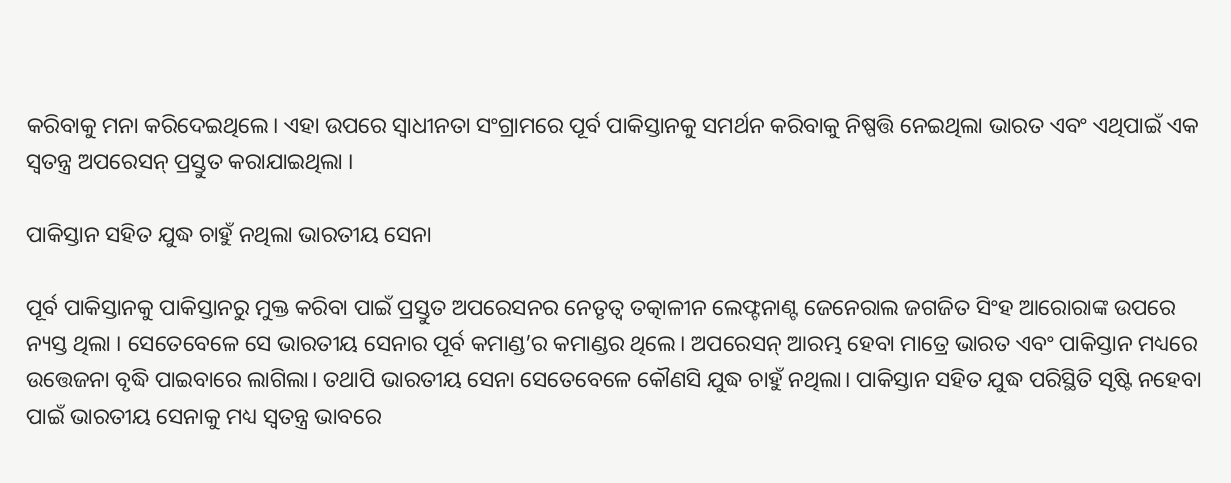କରିବାକୁ ମନା କରିଦେଇଥିଲେ। ଏହା ଉପରେ ସ୍ୱାଧୀନତା ସଂଗ୍ରାମରେ ପୂର୍ବ ପାକିସ୍ତାନକୁ ସମର୍ଥନ କରିବାକୁ ନିଷ୍ପତ୍ତି ନେଇଥିଲା ଭାରତ ଏବଂ ଏଥିପାଇଁ ଏକ ସ୍ୱତନ୍ତ୍ର ଅପରେସନ୍ ପ୍ରସ୍ତୁତ କରାଯାଇଥିଲା ।

ପାକିସ୍ତାନ ସହିତ ଯୁଦ୍ଧ ଚାହୁଁ ନଥିଲା ଭାରତୀୟ ସେନା

ପୂର୍ବ ପାକିସ୍ତାନକୁ ପାକିସ୍ତାନରୁ ମୁକ୍ତ କରିବା ପାଇଁ ପ୍ରସ୍ତୁତ ଅପରେସନର ନେତୃତ୍ୱ ତତ୍କାଳୀନ ଲେଫ୍ଟନାଣ୍ଟ ଜେନେରାଲ ଜଗଜିତ ସିଂହ ଆରୋରାଙ୍କ ଉପରେ ନ୍ୟସ୍ତ ଥିଲା । ସେତେବେଳେ ସେ ଭାରତୀୟ ସେନାର ପୂର୍ବ କମାଣ୍ଡ’ର କମାଣ୍ଡର ଥିଲେ। ଅପରେସନ୍ ଆରମ୍ଭ ହେବା ମାତ୍ରେ ଭାରତ ଏବଂ ପାକିସ୍ତାନ ମଧ୍ୟରେ ଉତ୍ତେଜନା ବୃଦ୍ଧି ପାଇବାରେ ଲାଗିଲା। ତଥାପି ଭାରତୀୟ ସେନା ସେତେବେଳେ କୌଣସି ଯୁଦ୍ଧ ଚାହୁଁ ନଥିଲା। ପାକିସ୍ତାନ ସହିତ ଯୁଦ୍ଧ ପରିସ୍ଥିତି ସୃଷ୍ଟି ନହେବା ପାଇଁ ଭାରତୀୟ ସେନାକୁ ମଧ୍ୟ ସ୍ୱତନ୍ତ୍ର ଭାବରେ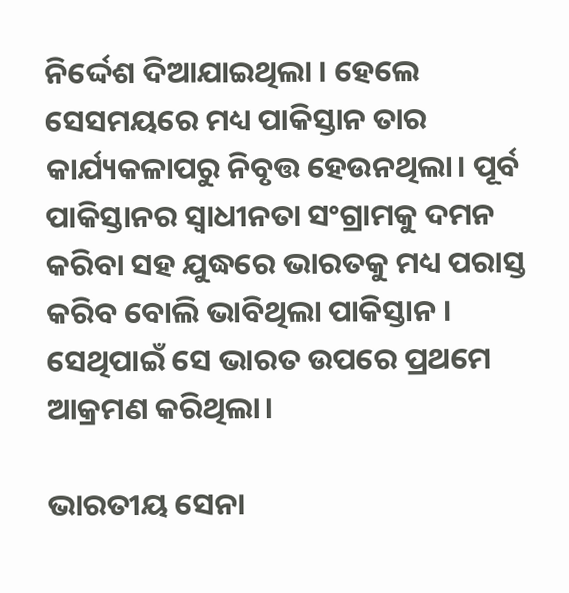ନିର୍ଦ୍ଦେଶ ଦିଆଯାଇଥିଲା । ହେଲେ ସେସମୟରେ ମଧ୍ୟ ପାକିସ୍ତାନ ତାର କାର୍ଯ୍ୟକଳାପରୁ ନିବୃତ୍ତ ହେଉନଥିଲା। ପୂର୍ବ ପାକିସ୍ତାନର ସ୍ୱାଧୀନତା ସଂଗ୍ରାମକୁ ଦମନ କରିବା ସହ ଯୁଦ୍ଧରେ ଭାରତକୁ ମଧ୍ୟ ପରାସ୍ତ କରିବ ବୋଲି ଭାବିଥିଲା ପାକିସ୍ତାନ । ସେଥିପାଇଁ ସେ ଭାରତ ଉପରେ ପ୍ରଥମେ ଆକ୍ରମଣ କରିଥିଲା।

ଭାରତୀୟ ସେନା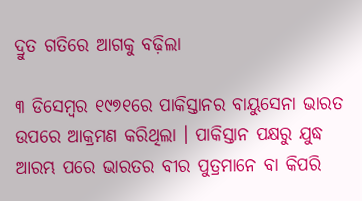ଦ୍ରୁତ ଗତିରେ ଆଗକୁ ବଢ଼ିଲା

୩ ଡିସେମ୍ବର ୧୯୭୧ରେ ପାକିସ୍ତାନର ବାୟୁସେନା ଭାରତ ଉପରେ ଆକ୍ରମଣ କରିଥିଲା । ପାକିସ୍ତାନ ପକ୍ଷରୁ ଯୁଦ୍ଧ ଆରମ୍ଭ ପରେ ଭାରତର ବୀର ପୁତ୍ରମାନେ ବା କିପରି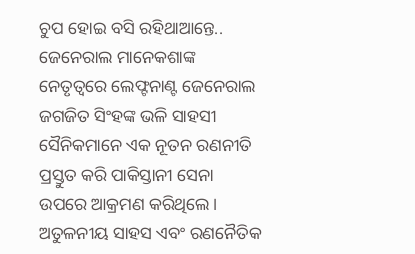ଚୁପ ହୋଇ ବସି ରହିଥାଆନ୍ତେ.. ଜେନେରାଲ ମାନେକଶାଙ୍କ ନେତୃତ୍ୱରେ ଲେଫ୍ଟନାଣ୍ଟ ଜେନେରାଲ ଜଗଜିତ ସିଂହଙ୍କ ଭଳି ସାହସୀ ସୈନିକମାନେ ଏକ ନୂତନ ରଣନୀତି ପ୍ରସ୍ତୁତ କରି ପାକିସ୍ତାନୀ ସେନା ଉପରେ ଆକ୍ରମଣ କରିଥିଲେ। ଅତୁଳନୀୟ ସାହସ ଏବଂ ରଣନୈତିକ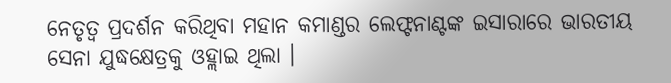ନେତୃତ୍ୱ ପ୍ରଦର୍ଶନ କରିଥିବା ମହାନ କମାଣ୍ଡର ଲେଫ୍ଟନାଣ୍ଟଙ୍କ ଇସାରାରେ ଭାରତୀୟ ସେନା ଯୁଦ୍ଧକ୍ଷେତ୍ରକୁ ଓହ୍ଲାଇ ଥିଲା ।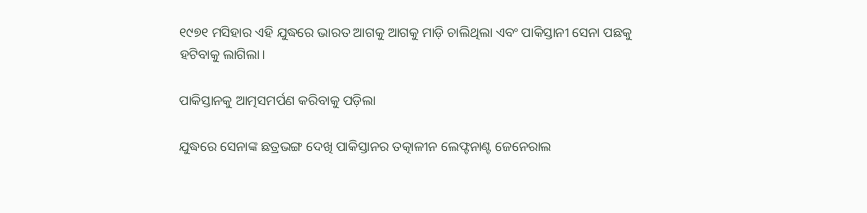୧୯୭୧ ମସିହାର ଏହି ଯୁଦ୍ଧରେ ଭାରତ ଆଗକୁ ଆଗକୁ ମାଡ଼ି ଚାଲିଥିଲା ଏବଂ ପାକିସ୍ତାନୀ ସେନା ପଛକୁ ହଟିବାକୁ ଲାଗିଲା।

ପାକିସ୍ତାନକୁ ଆତ୍ମସମର୍ପଣ କରିବାକୁ ପଡ଼ିଲା

ଯୁଦ୍ଧରେ ସେନାଙ୍କ ଛତ୍ରଭଙ୍ଗ ଦେଖି ପାକିସ୍ତାନର ତତ୍କାଳୀନ ଲେଫ୍ଟନାଣ୍ଟ ଜେନେରାଲ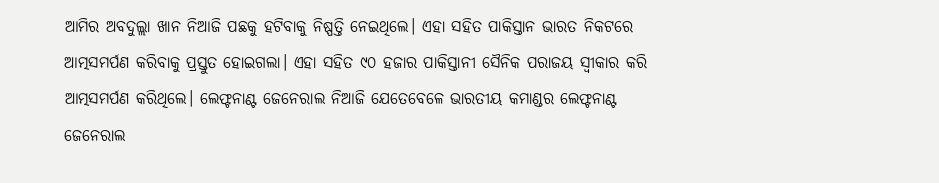ଆମିର ଅବଦୁଲ୍ଲା ଖାନ ନିଆଜି ପଛକୁ ହଟିବାକୁ ନିଷ୍ପତ୍ତି ନେଇଥିଲେ। ଏହା ସହିତ ପାକିସ୍ତାନ ଭାରତ ନିକଟରେ ଆତ୍ମସମର୍ପଣ କରିବାକୁ ପ୍ରସ୍ତୁତ ହୋଇଗଲା। ଏହା ସହିତ ୯୦ ହଜାର ପାକିସ୍ତାନୀ ସୈନିକ ପରାଜୟ ସ୍ୱୀକାର କରି ଆତ୍ମସମର୍ପଣ କରିଥିଲେ। ଲେଫ୍ଟନାଣ୍ଟ ଜେନେରାଲ ନିଆଜି ଯେତେବେଳେ ଭାରତୀୟ କମାଣ୍ଡର ଲେଫ୍ଟନାଣ୍ଟ ଜେନେରାଲ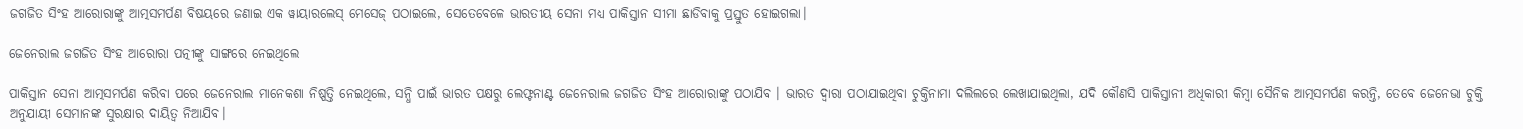ଜଗଜିତ ସିଂହ ଆରୋରାଙ୍କୁ ଆତ୍ମସମର୍ପଣ ବିଷୟରେ ଜଣାଇ ଏକ ୱାୟାରଲେସ୍ ମେସେଜ୍ ପଠାଇଲେ, ସେତେବେଳେ ଭାରତୀୟ ସେନା ମଧ୍ୟ ପାକିସ୍ତାନ ସୀମା ଛାଡିବାକୁ ପ୍ରସ୍ତୁତ ହୋଇଗଲା।

ଜେନେରାଲ ଜଗଜିତ ସିଂହ ଆରୋରା ପତ୍ନୀଙ୍କୁ ସାଙ୍ଗରେ ନେଇଥିଲେ

ପାକିସ୍ତାନ ସେନା ଆତ୍ମସମର୍ପଣ କରିବା ପରେ ଜେନେରାଲ ମାନେକଶା ନିଷ୍ପତ୍ତି ନେଇଥିଲେ, ସନ୍ଧି ପାଇଁ ଭାରତ ପକ୍ଷରୁ ଲେଫ୍ଟନାଣ୍ଟ ଜେନେରାଲ ଜଗଜିତ ସିଂହ ଆରୋରାଙ୍କୁ ପଠାଯିବ । ଭାରତ ଦ୍ୱାରା ପଠାଯାଇଥିବା ଚୁକ୍ତିନାମା ଦଲିଲରେ ଲେଖାଯାଇଥିଲା, ଯଦି କୌଣସି ପାକିସ୍ତାନୀ ଅଧିକାରୀ କିମ୍ବା ସୈନିକ ଆତ୍ମସମର୍ପଣ କରନ୍ତି, ତେବେ ଜେନେଭା ଚୁକ୍ତି ଅନୁଯାୟୀ ସେମାନଙ୍କ ସୁରକ୍ଷାର ଦାୟିତ୍ୱ ନିଆଯିବ।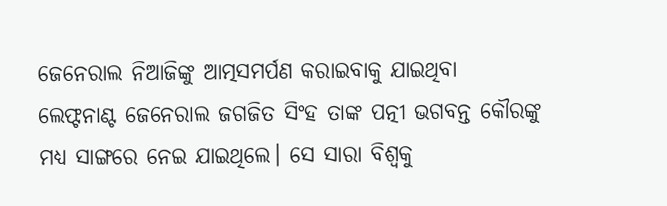ଜେନେରାଲ ନିଆଜିଙ୍କୁ ଆତ୍ମସମର୍ପଣ କରାଇବାକୁ ଯାଇଥିବା ଲେଫ୍ଟନାଣ୍ଟ ଜେନେରାଲ ଜଗଜିତ ସିଂହ ତାଙ୍କ ପତ୍ନୀ ଭଗବନ୍ତ କୌରଙ୍କୁ ମଧ୍ୟ ସାଙ୍ଗରେ ନେଇ ଯାଇଥିଲେ। ସେ ସାରା ବିଶ୍ୱକୁ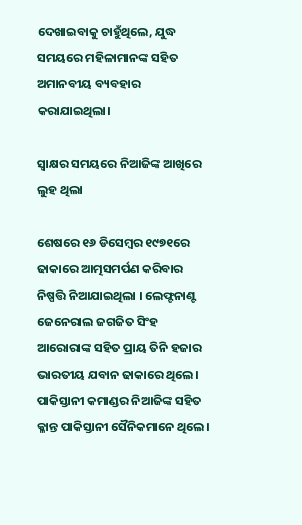ଦେଖାଇବାକୁ ଚାହୁଁଥିଲେ, ଯୁଦ୍ଧ ସମୟରେ ମହିଳାମାନଙ୍କ ସହିତ ଅମାନବୀୟ ବ୍ୟବହାର କରାଯାଇଥିଲା।

ସ୍ୱାକ୍ଷର ସମୟରେ ନିଆଜିଙ୍କ ଆଖିରେ ଲୁହ ଥିଲା

ଶେଷରେ ୧୬ ଡିସେମ୍ବର ୧୯୭୧ରେ ଢାକାରେ ଆତ୍ମସମର୍ପଣ କରିବାର ନିଷ୍ପତ୍ତି ନିଆଯାଇଥିଲା । ଲେଫ୍ଟନାଣ୍ଟ ଜେନେରାଲ ଜଗଜିତ ସିଂହ ଆରୋରାଙ୍କ ସହିତ ପ୍ରାୟ ତିନି ହଜାର ଭାରତୀୟ ଯବାନ ଢାକାରେ ଥିଲେ। ପାକିସ୍ତାନୀ କମାଣ୍ଡର ନିଆଜିଙ୍କ ସହିତ କ୍ଳାନ୍ତ ପାକିସ୍ତାନୀ ସୈନିକମାନେ ଥିଲେ।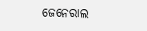ଜେନେରାଲ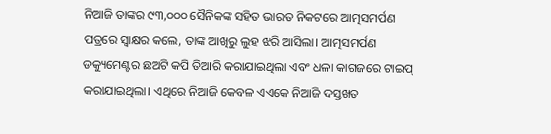ନିଆଜି ତାଙ୍କର ୯୩,୦୦୦ ସୈନିକଙ୍କ ସହିତ ଭାରତ ନିକଟରେ ଆତ୍ମସମର୍ପଣ ପତ୍ରରେ ସ୍ୱାକ୍ଷର କଲେ, ତାଙ୍କ ଆଖିରୁ ଲୁହ ଝରି ଆସିଲା। ଆତ୍ମସମର୍ପଣ ଡକ୍ୟୁମେଣ୍ଟର ଛଅଟି କପି ତିଆରି କରାଯାଇଥିଲା ଏବଂ ଧଳା କାଗଜରେ ଟାଇପ୍ କରାଯାଇଥିଲା। ଏଥିରେ ନିଆଜି କେବଳ ଏଏକେ ନିଆଜି ଦସ୍ତଖତ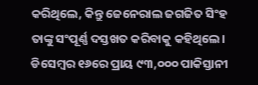କରିଥିଲେ, କିନ୍ତୁ ଜେନେରାଲ ଜଗଜିତ ସିଂହ ତାଙ୍କୁ ସଂପୂର୍ଣ୍ଣ ଦସ୍ତଖତ କରିବାକୁ କହିଥିଲେ। ଡିସେମ୍ବର ୧୬ରେ ପ୍ରାୟ ୯୩,୦୦୦ ପାକିସ୍ତାନୀ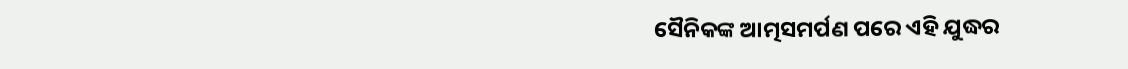ସୈନିକଙ୍କ ଆତ୍ମସମର୍ପଣ ପରେ ଏହି ଯୁଦ୍ଧର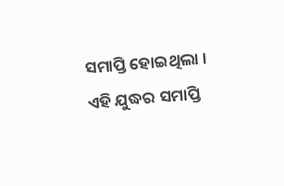ସମାପ୍ତି ହୋଇଥିଲା । ଏହି ଯୁଦ୍ଧର ସମାପ୍ତି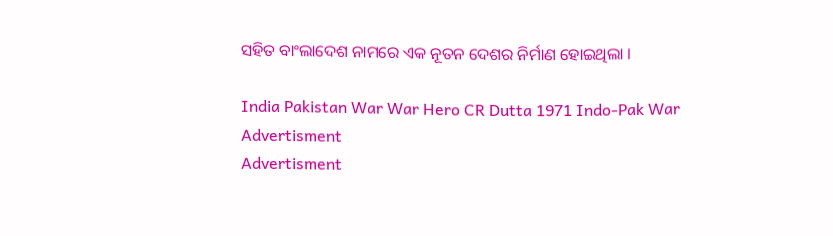ସହିତ ବାଂଲାଦେଶ ନାମରେ ଏକ ନୂତନ ଦେଶର ନିର୍ମାଣ ହୋଇଥିଲା ।

India Pakistan War War Hero CR Dutta 1971 Indo-Pak War
Advertisment
Advertisment